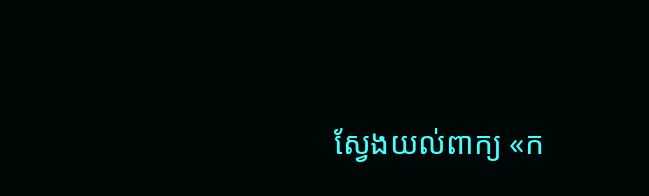ស្វែងយល់ពាក្យ «ក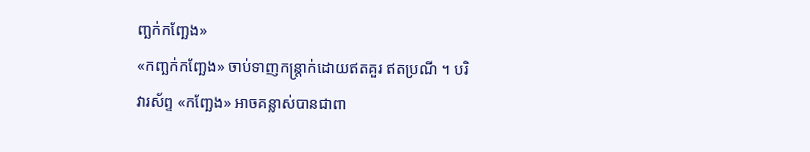ញ្ឆក់កញ្ឆែង»
«កញ្ឆក់កញ្ឆែង» ចាប់ទាញកន្ត្រាក់ដោយឥតគួរ ឥតប្រណី ។ បរិវារស័ព្ទ «កញ្ឆែង» អាចគន្លាស់បានជាពា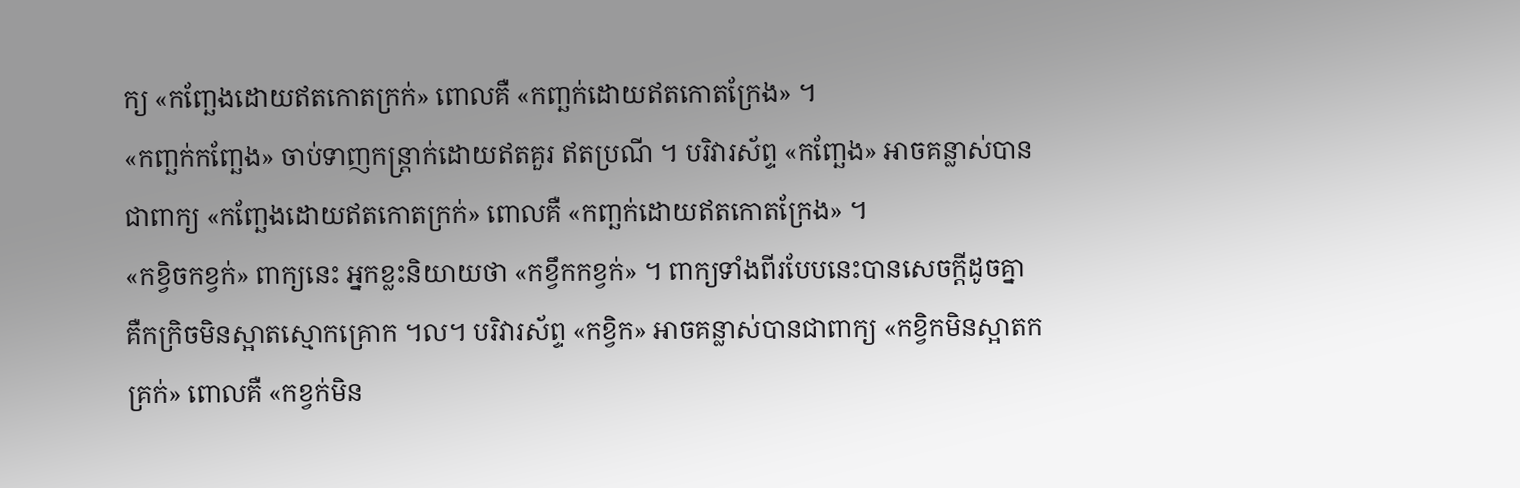ក្យ «កញ្ឆែងដោយឥតកោតក្រក់» ពោលគឺ «កញ្ឆក់ដោយឥតកោតក្រែង» ។
«កញ្ឆក់កញ្ឆែង» ចាប់ទាញកន្ត្រាក់ដោយឥតគួរ ឥតប្រណី ។ បរិវារស័ព្ទ «កញ្ឆែង» អាចគន្លាស់បានជាពាក្យ «កញ្ឆែងដោយឥតកោតក្រក់» ពោលគឺ «កញ្ឆក់ដោយឥតកោតក្រែង» ។
«កខ្វិចកខ្វក់» ពាក្យនេះ អ្នកខ្លះនិយាយថា «កខ្វឹកកខ្វក់» ។ ពាក្យទាំងពីរបែបនេះបានសេចក្ដីដូចគ្នា គឺកក្រិចមិនស្អាតស្មោកគ្រោក ។ល។ បរិវារស័ព្ទ «កខ្វិក» អាចគន្លាស់បានជាពាក្យ «កខ្វិកមិនស្អាតកគ្រក់» ពោលគឺ «កខ្វក់មិន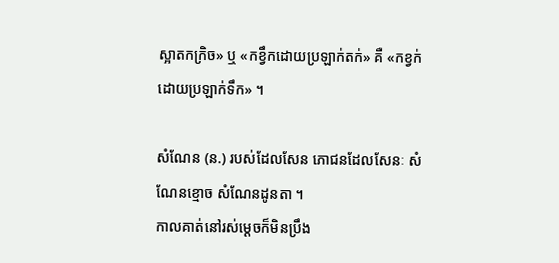ស្អាតកក្រិច» ឬ «កខ្វឹកដោយប្រឡាក់តក់» គឺ «កខ្វក់ដោយប្រឡាក់ទឹក» ។

សំណែន (ន.) របស់ដែលសែន ភោជនដែលសែនៈ សំណែនខ្មោច សំណែនដូនតា ។
កាលគាត់នៅរស់ម្ដេចក៏មិនប្រឹង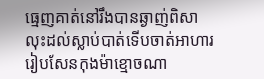ធ្មេញគាត់នៅរឹងបានឆ្ងាញ់ពិសា
លុះដល់ស្លាប់បាត់ទើបចាត់អាហារ
រៀបសែនកុងម៉ាខ្មោចណា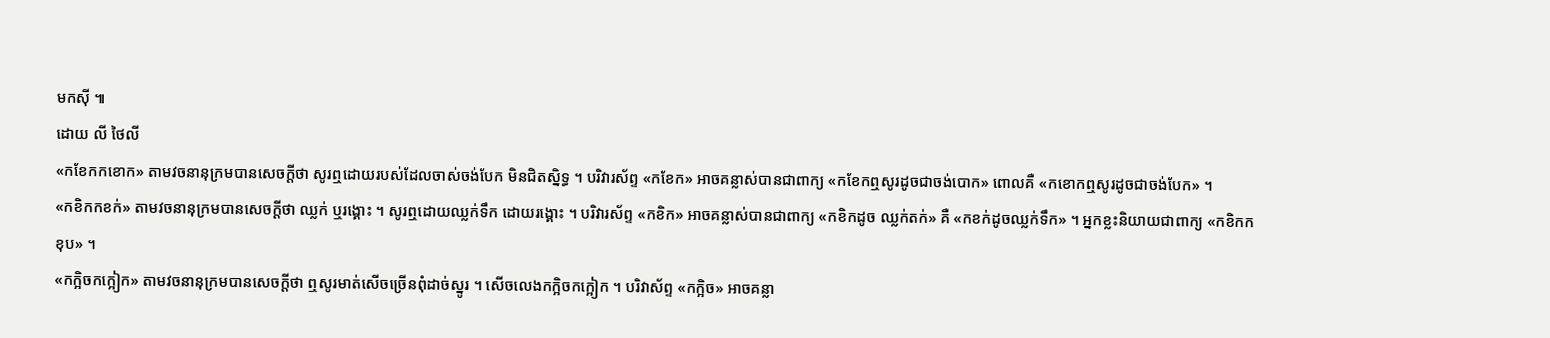មកស៊ី ៕
ដោយ លី ថៃលី
«កខែកកខោក» តាមវចនានុក្រមបានសេចក្ដីថា សូរឮដោយរបស់ដែលចាស់ចង់បែក មិនជិតស្និទ្ធ ។ បរិវារស័ព្ទ «កខែក» អាចគន្លាស់បានជាពាក្យ «កខែកឮសូរដូចជាចង់បោក» ពោលគឺ «កខោកឮសូរដូចជាចង់បែក» ។
«កខិកកខក់» តាមវចនានុក្រមបានសេចក្ដីថា ឈ្លក់ ឬរង្គោះ ។ សូរឮដោយឈ្លក់ទឹក ដោយរង្គោះ ។ បរិវារស័ព្ទ «កខិក» អាចគន្លាស់បានជាពាក្យ «កខិកដូច ឈ្លក់តក់» គឺ «កខក់ដូចឈ្លក់ទឹក» ។ អ្នកខ្លះនិយាយជាពាក្យ «កខិកកខុប» ។
«កក្អិចកក្អៀក» តាមវចនានុក្រមបានសេចក្ដីថា ឮសូរមាត់សើចច្រើនពុំដាច់ស្នូរ ។ សើចលេងកក្អិចកក្អៀក ។ បរិវាស័ព្ទ «កក្អិច» អាចគន្លា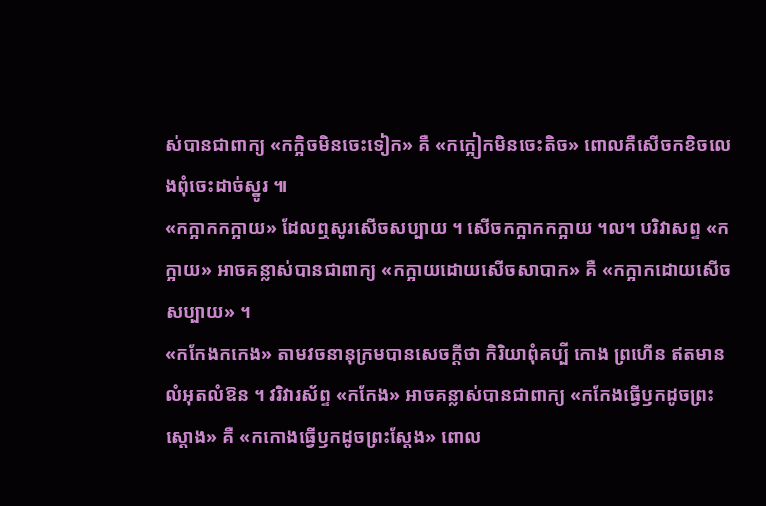ស់បានជាពាក្យ «កក្អិចមិនចេះទៀក» គឺ «កក្អៀកមិនចេះតិច» ពោលគឺសើចកខិចលេងពុំចេះដាច់ស្នូរ ៕
«កក្អាកកក្អាយ» ដែលឮសូរសើចសប្បាយ ។ សើចកក្អាកកក្អាយ ។ល។ បរិវាសព្ទ «កក្អាយ» អាចគន្លាស់បានជាពាក្យ «កក្អាយដោយសើចសាបាក» គឺ «កក្អាកដោយសើចសប្បាយ» ។
«កកែងកកេង» តាមវចនានុក្រមបានសេចក្ដីថា កិរិយាពុំគប្បី កោង ព្រហើន ឥតមានលំអុតលំឱន ។ វរិវារស័ព្ទ «កកែង» អាចគន្លាស់បានជាពាក្យ «កកែងធ្វើឫកដូចព្រះស្ដោង» គឺ «កកោងធ្វើឫកដូចព្រះស្ដែង» ពោល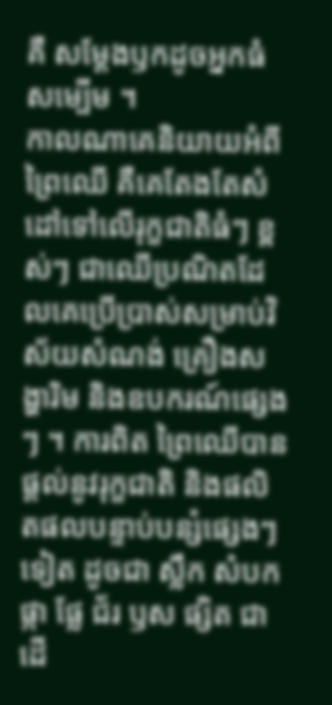គឺ សម្ដែងឫកដូចអ្នកធំសម្បើម ។
កាលណាគេនិយាយអំពីព្រៃឈើ គឺគេតែងតែសំដៅទៅលើរុក្ខជាតិធំៗ ខ្ពស់ៗ ជាឈើប្រណិតដែលគេប្រើប្រាស់សម្រាប់វិស័យសំណង់ គ្រឿងសង្ហារិម និងឧបករណ៍ផ្សេងៗ ។ ការពិត ព្រៃឈើបានផ្ដល់នូវរុក្ខជាតិ និងផលិតផលបន្ទាប់បន្សំផ្សេងៗទៀត ដូចជា ស្លឹក សំបក ផ្កា ផ្លែ ជ័រ ឫស ផ្សិត ជាដើ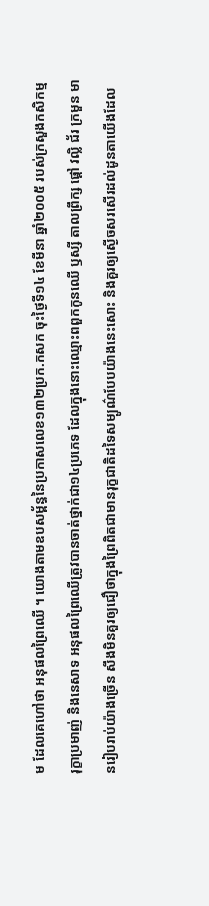ម ដែលគេហៅថា អនុផលព្រៃឈើ ។ យោងតាមឧបសម្ព័ន្ធនៃប្រកាសលេខ១៣២ប្រក.កសក ចុះថ្ងៃទី១៤ ខែមីនា ឆ្នាំ២០០៥ របស់ក្រសួងកសិកម្ម រុក្ខាប្រមាញ់ និងនេសាទ អនុផលព្រៃឈើត្រូវបានចាត់ថ្នាក់ជា១៤ប្រភេទ ដែលក្នុងនោះឈ្មោះពពួកកូនឈើ ឫស្សី តាលព្រឹក្ស ផ្ដៅ វល្លិ ជ័រ ក្រមួន មានរៀបរាប់យ៉ាងច្រើន សឹងមិនគួរឲ្យជឿថាក្នុងព្រៃពិតជាមានរុក្ខជាតិដទៃសម្បូណ៌បែបយ៉ាងនេះសោះ និងគួរឲ្យស្ងើចសរសើរដល់ដូនតាយើងដែល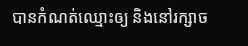បានកំណត់ឈ្មោះឲ្យ និងនៅរក្សាច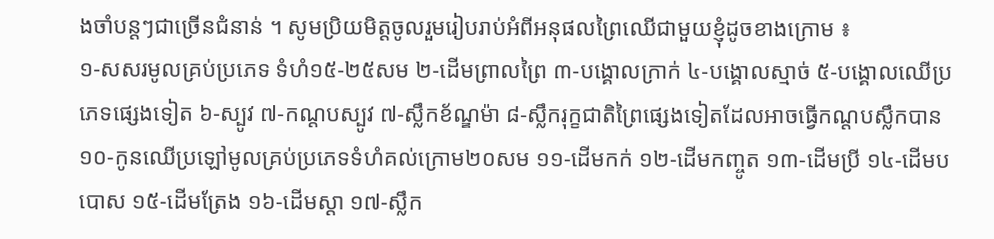ងចាំបន្តៗជាច្រើនជំនាន់ ។ សូមប្រិយមិត្តចូលរួមរៀបរាប់អំពីអនុផលព្រៃឈើជាមួយខ្ញុំដូចខាងក្រោម ៖
១‑សសរមូលគ្រប់ប្រភេទ ទំហំ១៥‑២៥សម ២‑ដើមព្រាលព្រៃ ៣‑បង្គោលក្រាក់ ៤‑បង្គោលស្មាច់ ៥‑បង្គោលឈើប្រភេទផ្សេងទៀត ៦‑ស្បូវ ៧‑កណ្ដបស្បូវ ៧‑ស្លឹកខ័ណ្ឌម៉ា ៨‑ស្លឹករុក្ខជាតិព្រៃផ្សេងទៀតដែលអាចធ្វើកណ្ដបស្លឹកបាន ១០‑កូនឈើប្រឡៅមូលគ្រប់ប្រភេទទំហំគល់ក្រោម២០សម ១១‑ដើមកក់ ១២‑ដើមកញ្ចូត ១៣‑ដើមប្រី ១៤‑ដើមបបោស ១៥‑ដើមត្រែង ១៦‑ដើមស្ដា ១៧‑ស្លឹក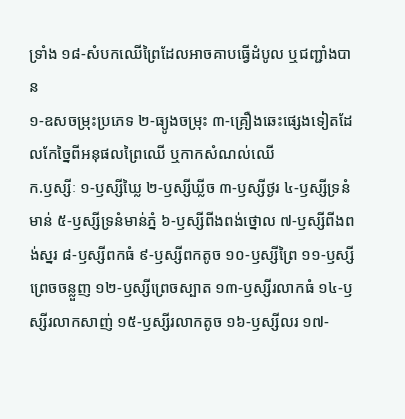ទ្រាំង ១៨‑សំបកឈើព្រៃដែលអាចគាបធ្វើដំបូល ឬជញ្ជាំងបាន
១‑ឧសចម្រុះប្រភេទ ២‑ធ្យូងចម្រុះ ៣‑គ្រឿងឆេះផ្សេងទៀតដែលកែច្នៃពីអនុផលព្រៃឈើ ឬកាកសំណល់ឈើ
ក.ឫស្សីៈ ១‑ឫស្សីឃ្លៃ ២‑ឫស្សីឃ្លីច ៣‑ឫស្សីថ្ងរ ៤‑ឫស្សីទ្រនំមាន់ ៥‑ឫស្សីទ្រនំមាន់ភ្នំ ៦‑ឫស្សីពីងពង់ថ្នោល ៧‑ឫស្សីពីងពង់ស្នរ ៨‑ឫស្សីពកធំ ៩‑ឫស្សីពកតូច ១០‑ឫស្សីព្រៃ ១១‑ឫស្សីព្រេចចន្លួញ ១២‑ឫស្សីព្រេចស្បាត ១៣‑ឫស្សីរលាកធំ ១៤‑ឫស្សីរលាកសាញ់ ១៥‑ឫស្សីរលាកតូច ១៦‑ឫស្សីលរ ១៧‑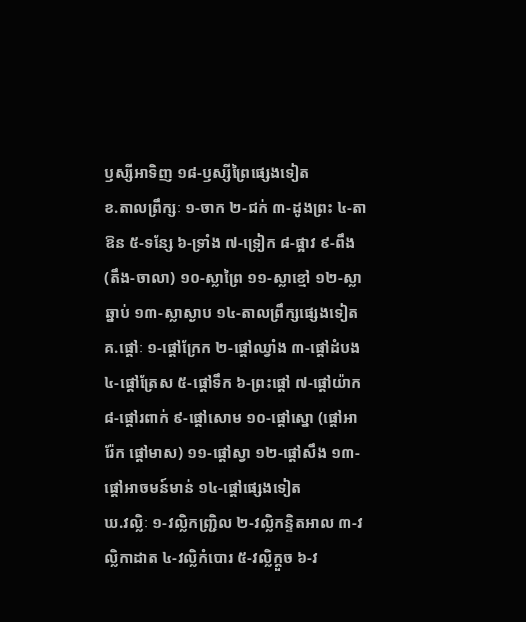ឫស្សីអាទិញ ១៨‑ឫស្សីព្រៃផ្សេងទៀត
ខ.តាលព្រឹក្សៈ ១‑ចាក ២‑ជក់ ៣‑ដូងព្រះ ៤‑តាឱន ៥‑ទន្សែ ៦‑ទ្រាំង ៧‑ទ្រៀក ៨‑ផ្អាវ ៩‑ពឹង (តឹង‑ចាលា) ១០‑ស្លាព្រៃ ១១‑ស្លាខ្មៅ ១២‑ស្លាឆ្នាប់ ១៣‑ស្លាស្ងាប ១៤‑តាលព្រឹក្សផ្សេងទៀត
គ.ផ្ដៅៈ ១‑ផ្ដៅក្រែក ២‑ផ្ដៅឈ្វាំង ៣‑ផ្ដៅដំបង ៤‑ផ្ដៅត្រែស ៥‑ផ្ដៅទឹក ៦‑ព្រះផ្ដៅ ៧‑ផ្ដៅយ៉ាក ៨‑ផ្ដៅរពាក់ ៩‑ផ្ដៅសោម ១០‑ផ្ដៅស្នោ (ផ្ដៅអារ៉ែក ផ្ដៅមាស) ១១‑ផ្ដៅស្វា ១២‑ផ្ដៅសឹង ១៣‑ផ្ដៅអាចមន៍មាន់ ១៤‑ផ្ដៅផ្សេងទៀត
ឃ.វល្លិៈ ១‑វល្លិកញ្ជ្រិល ២‑វល្លិកន្ទិតអាល ៣‑វល្លិកាដាត ៤‑វល្លិកំបោរ ៥‑វល្លិក្ដួច ៦‑វ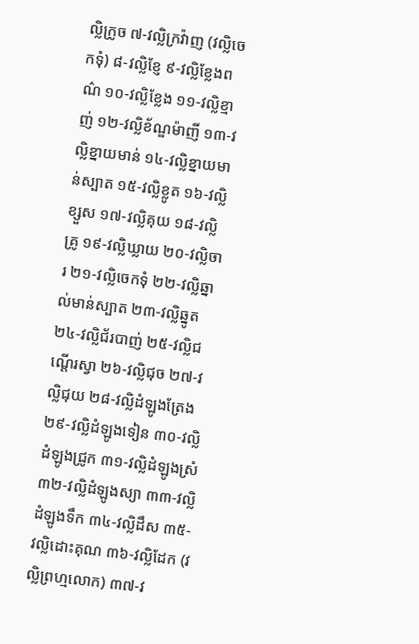ល្លិក្រូច ៧‑វល្លិក្រវ៉ាញ (វល្លិចេកទុំ) ៨‑វល្លិខ្ញែ ៩‑វល្លិខ្លែងពណ៌ ១០‑វល្លិខ្លែង ១១‑វល្លិខ្មាញ់ ១២‑វល្លិខ័ណ្ឌម៉ាញី ១៣‑វល្លិខ្នាយមាន់ ១៤‑វល្លិខ្នាយមាន់ស្បាត ១៥‑វល្លិខ្លូត ១៦‑វល្លិខ្សួស ១៧‑វល្លិគុយ ១៨‑វល្លិគ្រូ ១៩‑វល្លិឃ្លាយ ២០‑វល្លិចារ ២១‑វល្លិចេកទុំ ២២‑វល្លិឆ្នាល់មាន់ស្បាត ២៣‑វល្លិឆ្នូត ២៤‑វល្លិជ័របាញ់ ២៥‑វល្លិជណ្ដើរស្វា ២៦‑វល្លិជុច ២៧‑វល្លិជុយ ២៨‑វល្លិដំឡូងត្រែង ២៩‑វល្លិដំឡូងទៀន ៣០‑វល្លិដំឡូងជ្រូក ៣១‑វល្លិដំឡូងស្រំ ៣២‑វល្លិដំឡូងស្យា ៣៣‑វល្លិដំឡូងទឹក ៣៤‑វល្លិដឹស ៣៥‑វល្លិដោះគុណ ៣៦‑វល្លិដែក (វល្លិព្រហ្មលោក) ៣៧‑វ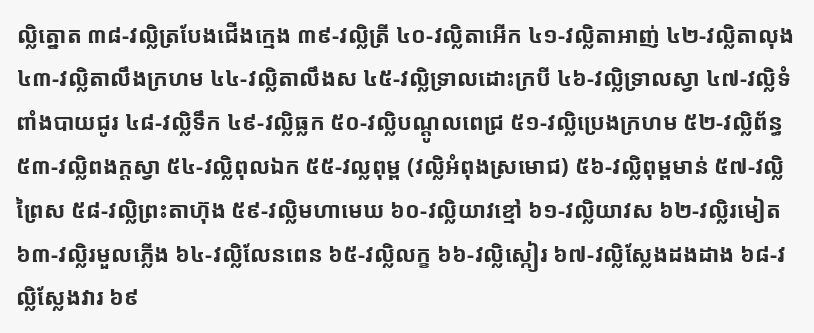ល្លិត្នោត ៣៨‑វល្លិត្របែងជើងក្មេង ៣៩‑វល្លិត្រី ៤០‑វល្លិតាអើក ៤១‑វល្លិតាអាញ់ ៤២‑វល្លិតាលុង ៤៣‑វល្លិតាលឹងក្រហម ៤៤‑វល្លិតាលឹងស ៤៥‑វល្លិទ្រាលដោះក្របី ៤៦‑វល្លិទ្រាលស្វា ៤៧‑វល្លិទំពាំងបាយជូរ ៤៨‑វល្លិទឹក ៤៩‑វល្លិធ្លក ៥០‑វល្លិបណ្ដូលពេជ្រ ៥១‑វល្លិប្រេងក្រហម ៥២‑វល្លិព័ន្ធ ៥៣‑វល្លិពងក្ដស្វា ៥៤‑វល្លិពុលឯក ៥៥‑វល្លពុម្ព (វល្លិអំពុងស្រមោជ) ៥៦‑វល្លិពុម្ពមាន់ ៥៧‑វល្លិព្រៃស ៥៨‑វល្លិព្រះតាហ៊ុង ៥៩‑វល្លិមហាមេឃ ៦០‑វល្លិយាវខ្មៅ ៦១‑វល្លិយាវស ៦២‑វល្លិរមៀត ៦៣‑វល្លិរមួលភ្លើង ៦៤‑វល្លិលែនពេន ៦៥‑វល្លិលក្ខ ៦៦‑វល្លិស្កៀរ ៦៧‑វល្លិស្លែងដងដាង ៦៨‑វល្លិស្លែងវារ ៦៩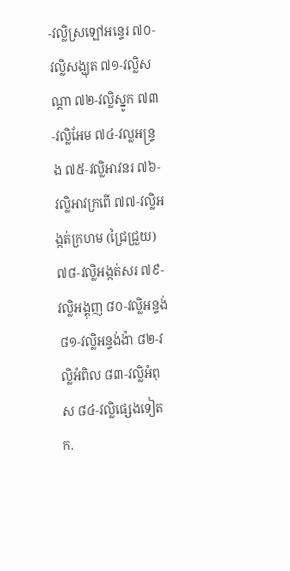‑វល្លិស្រឡៅអន្ទេរ ៧០‑វល្លិសង្ឃុត ៧១‑វល្លិសណ្ដា ៧២‑វល្លិស្នូក ៧៣‑វល្លិអែម ៧៤‑វល្លអន្ទ្រង ៧៥‑វល្លិអាវនរ ៧៦‑វល្លិអាវក្រពើ ៧៧‑វល្លិអង្កត់ក្រហម (ជ្រៃជ្រួយ) ៧៨‑វល្លិអង្កត់សរ ៧៩‑វល្លិអង្គុញ ៨០‑វល្លិអន្ទង់ ៨១‑វល្លិអន្ទង់ង៉ា ៨២‑វល្លិអំពិល ៨៣‑វល្លិអំពុស ៨៤‑វល្លិផ្សេងទៀត
ក.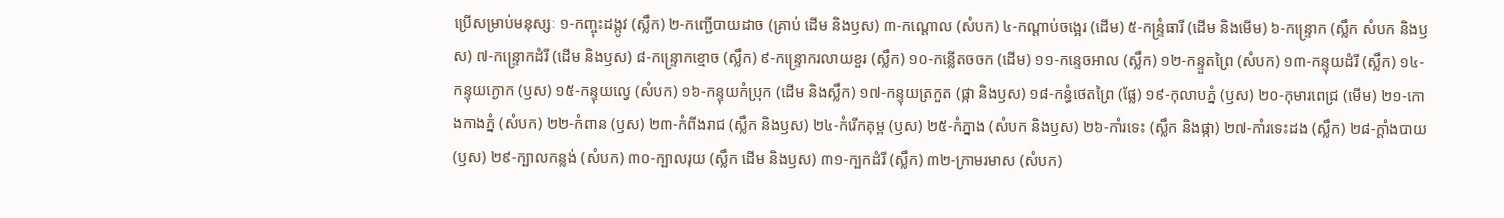ប្រើសម្រាប់មនុស្សៈ ១‑កញ្ចុះដង្កូវ (ស្លឹក) ២‑កញ្ជើបាយដាច (គ្រាប់ ដើម និងឫស) ៣‑កណ្ដោល (សំបក) ៤‑កណ្ដាប់ចង្អេរ (ដើម) ៥‑កន្ទ្រំធារី (ដើម និងមើម) ៦‑កន្ទ្រោក (ស្លឹក សំបក និងឫស) ៧‑កន្ទ្រោកដំរី (ដើម និងឫស) ៨‑កន្ទ្រោកខ្មោច (ស្លឹក) ៩‑កន្ទ្រោករលាយខួរ (ស្លឹក) ១០‑កន្លើតចចក (ដើម) ១១‑កន្ទេចអាល (ស្លឹក) ១២‑កន្ទួតព្រៃ (សំបក) ១៣‑កន្ទុយដំរី (ស្លឹក) ១៤‑កន្ទុយក្ងោក (ឫស) ១៥‑កន្ទុយល្វេ (សំបក) ១៦‑កន្ទុយកំប្រុក (ដើម និងស្លឹក) ១៧‑កន្ទុយត្រកួត (ផ្កា និងឫស) ១៨‑កន្ធំថេតព្រៃ (ផ្លែ) ១៩‑កុលាបភ្នំ (ឫស) ២០‑កុមារពេជ្រ (មើម) ២១‑កោងកាងភ្នំ (សំបក) ២២‑កំពាន (ឫស) ២៣‑កំពីងរាជ (ស្លឹក និងឫស) ២៤‑កំរើកគុម្ព (ឫស) ២៥‑កំភ្នាង (សំបក និងឫស) ២៦‑កាំរទេះ (ស្លឹក និងផ្កា) ២៧‑កាំរទេះដង (ស្លឹក) ២៨‑ក្ដាំងបាយ (ឫស) ២៩‑ក្បាលកន្លង់ (សំបក) ៣០‑ក្បាលរុយ (ស្លឹក ដើម និងឫស) ៣១‑ក្បកដំរី (ស្លឹក) ៣២‑ក្រាមរមាស (សំបក)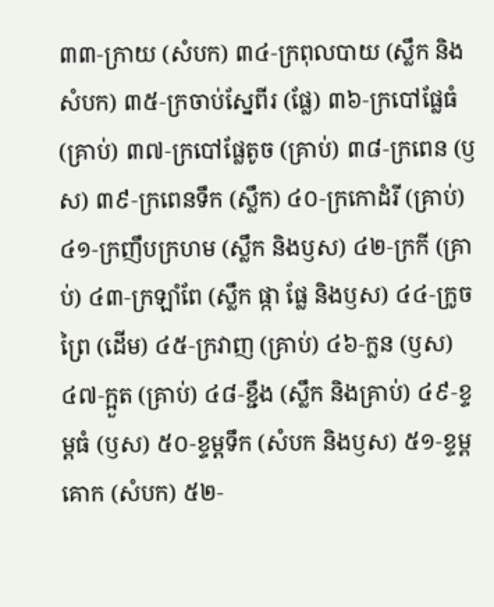៣៣‑ក្រាយ (សំបក) ៣៤‑ក្រពុលបាយ (ស្លឹក និងសំបក) ៣៥‑ក្រចាប់ស្នែពីរ (ផ្លែ) ៣៦‑ក្របៅផ្លែធំ (គ្រាប់) ៣៧‑ក្របៅផ្លែតូច (គ្រាប់) ៣៨‑ក្រពេន (ឫស) ៣៩‑ក្រពេនទឹក (ស្លឹក) ៤០‑ក្រកោដំរី (គ្រាប់) ៤១‑ក្រញឹបក្រហម (ស្លឹក និងឫស) ៤២‑ក្រកី (គ្រាប់) ៤៣‑ក្រឡាំពែ (ស្លឹក ផ្កា ផ្លែ និងឫស) ៤៤‑ក្រូចព្រៃ (ដើម) ៤៥‑ក្រវាញ (គ្រាប់) ៤៦‑ក្លន (ឫស) ៤៧‑ក្អួត (គ្រាប់) ៤៨‑ខ្ជឹង (ស្លឹក និងគ្រាប់) ៤៩‑ខ្ទម្ពធំ (ឫស) ៥០‑ខ្ទម្ពទឹក (សំបក និងឫស) ៥១‑ខ្ទម្ពគោក (សំបក) ៥២‑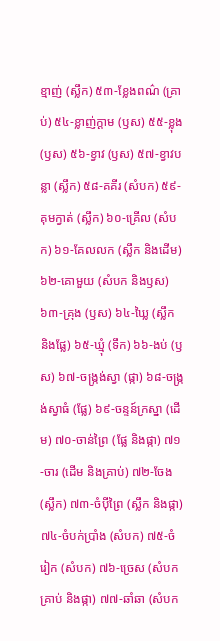ខ្មាញ់ (ស្លឹក) ៥៣‑ខ្លែងពណ៌ (គ្រាប់) ៥៤‑ខ្លាញ់ក្ដាម (ឫស) ៥៥‑ខ្លុង (ឫស) ៥៦‑ខ្វាវ (ឫស) ៥៧‑ខ្វាវបន្លា (ស្លឹក) ៥៨‑គគីរ (សំបក) ៥៩‑គុមក្វាត់ (ស្លឹក) ៦០‑គ្រើល (សំបក) ៦១‑គែលលក (ស្លឹក និងដើម) ៦២‑គោមួយ (សំបក និងឫស) ៦៣‑គ្រុង (ឫស) ៦៤‑ឃ្លៃ (ស្លឹក និងផ្លែ) ៦៥‑ឃ្មុំ (ទឹក) ៦៦‑ងប់ (ឫស) ៦៧‑ចង្ក្រង់ស្វា (ផ្កា) ៦៨‑ចង្ក្រង់ស្វាធំ (ផ្លែ) ៦៩‑ចន្ទន៍ក្រស្នា (ដើម) ៧០‑ចាន់ព្រៃ (ផ្លែ និងផ្កា) ៧១‑ចារ (ដើម និងគ្រាប់) ៧២‑ចែង (ស្លឹក) ៧៣‑ចំប៉ីព្រៃ (ស្លឹក និងផ្កា) ៧៤‑ចំបក់ប្រាំង (សំបក) ៧៥‑ចំរៀក (សំបក) ៧៦‑ច្រេស (សំបក គ្រាប់ និងផ្កា) ៧៧‑ឆាំឆា (សំបក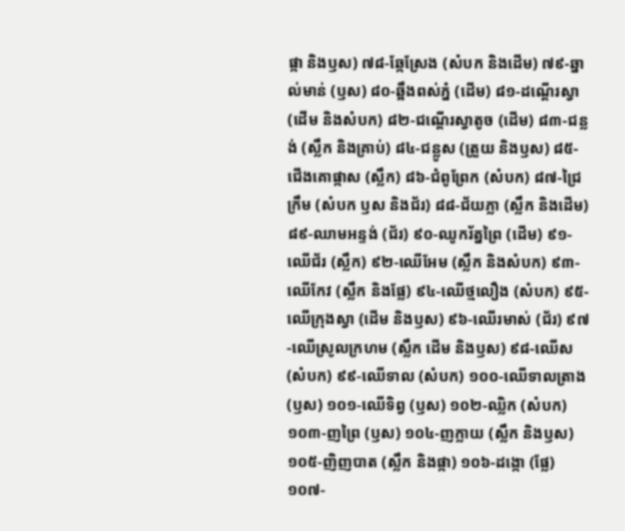ផ្កា និងឫស) ៧៨‑ឆ្កែស្រែង (សំបក និងដើម) ៧៩‑ឆ្នាល់មាន់ (ឫស) ៨០‑ឆ្អឹងពស់ភ្នំ (ដើម) ៨១‑ដណ្ដើរស្វា (ដើម និងសំបក) ៨២‑ជណ្ដើរស្វាតូច (ដើម) ៨៣‑ជន្លង់ (ស្លឹក និងគ្រាប់) ៨៤‑ជន្លូស (ត្រួយ និងឫស) ៨៥‑ជើងគោផ្កាស (ស្លឹក) ៨៦‑ជំពូព្រែក (សំបក) ៨៧‑ជ្រៃក្រឹម (សំបក ឫស និងជ័រ) ៨៨‑ជ័យភ្លា (ស្លឹក និងដើម) ៨៩‑ឈាមអន្ទង់ (ជ័រ) ៩០‑ឈូករ័ត្នព្រៃ (ដើម) ៩១‑ឈើជ័រ (ស្លឹក) ៩២‑ឈើអែម (ស្លឹក និងសំបក) ៩៣‑ឈើកែវ (ស្លឹក និងផ្លែ) ៩៤‑ឈើថ្មលឿង (សំបក) ៩៥‑ឈើក្រុងស្វា (ដើម និងឫស) ៩៦‑ឈើរមាស់ (ជ័រ) ៩៧‑ឈើស្រូលក្រហម (ស្លឹក ដើម និងឫស) ៩៨‑ឈើស (សំបក) ៩៩‑ឈើទាល (សំបក) ១០០‑ឈើទាលត្រាង (ឫស) ១០១‑ឈើទិព្វ (ឫស) ១០២‑ឈ្លិក (សំបក) ១០៣‑ញព្រៃ (ឫស) ១០៤‑ញក្លាយ (ស្លឹក និងឫស) ១០៥‑ញិញបាត (ស្លឹក និងផ្កា) ១០៦‑ដង្កោ (ផ្លែ) ១០៧‑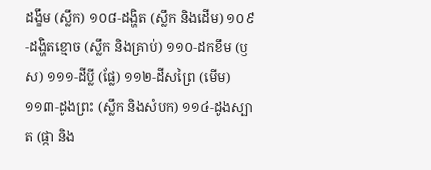ដង្ខឹម (ស្លឹក) ១០៨‑ដង្ហិត (ស្លឹក និងដើម) ១០៩‑ដង្ហិតខ្មោច (ស្លឹក និងគ្រាប់) ១១០‑ដកខឹម (ឫស) ១១១‑ដីប្លី (ផ្លែ) ១១២‑ដីសព្រៃ (មើម) ១១៣‑ដូងព្រះ (ស្លឹក និងសំបក) ១១៤‑ដូងស្បាត (ផ្កា និង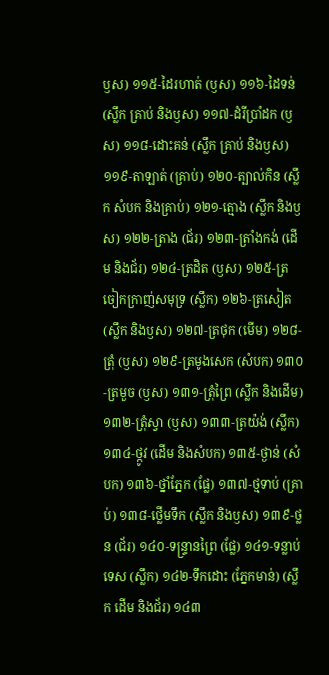ឫស) ១១៥‑ដៃរហាត់ (ឫស) ១១៦‑ដៃទន់ (ស្លឹក គ្រាប់ និងឫស) ១១៧‑ដំរីប្រាំដក (ឫស) ១១៨‑ដោះគន់ (ស្លឹក គ្រាប់ និងឫស) ១១៩‑តាឡាត់ (គ្រាប់) ១២០‑ត្បាល់កិន (ស្លឹក សំបក និងគ្រាប់) ១២១‑ត្មោង (ស្លឹក និងឫស) ១២២‑ត្រាង (ជ័រ) ១២៣‑ត្រាំងកង់ (ដើម និងជ័រ) ១២៤‑ត្រដិត (ឫស) ១២៥‑ត្រចៀកក្រាញ់សមុទ្រ (ស្លឹក) ១២៦‑ត្រសៀត (ស្លឹក និងឫស) ១២៧‑ត្រថុក (មើម) ១២៨‑ត្រុំ (ឫស) ១២៩‑ត្រមូងសេក (សំបក) ១៣០‑ត្រមួច (ឫស) ១៣១‑ត្រុំព្រៃ (ស្លឹក និងដើម) ១៣២‑ត្រុំស្វា (ឫស) ១៣៣‑ត្រយ៉ង់ (ស្លឹក) ១៣៤‑ថ្កូវ (ដើម និងសំបក) ១៣៥‑ថ្ងាន់ (សំបក) ១៣៦‑ថ្នាំភ្នែក (ផ្លែ) ១៣៧‑ថ្មទាប់ (គ្រាប់) ១៣៨‑ថ្លើមទឹក (ស្លឹក និងឫស) ១៣៩‑ថ្លន (ជ័រ) ១៤០‑ទន្ទ្រានព្រៃ (ផ្លែ) ១៤១‑ទន្លាប់ទេស (ស្លឹក) ១៤២‑ទឹកដោះ (ភ្នែកមាន់) (ស្លឹក ដើម និងជ័រ) ១៤៣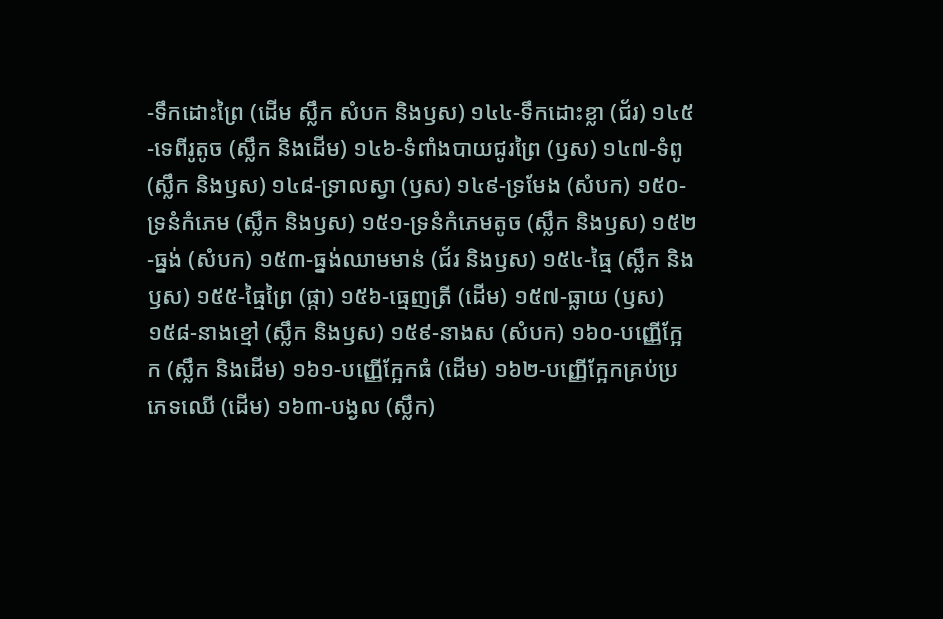‑ទឹកដោះព្រៃ (ដើម ស្លឹក សំបក និងឫស) ១៤៤‑ទឹកដោះខ្លា (ជ័រ) ១៤៥‑ទេពីរូតូច (ស្លឹក និងដើម) ១៤៦‑ទំពាំងបាយជូរព្រៃ (ឫស) ១៤៧‑ទំពូ (ស្លឹក និងឫស) ១៤៨‑ទ្រាលស្វា (ឫស) ១៤៩‑ទ្រមែង (សំបក) ១៥០‑ទ្រនំកំភេម (ស្លឹក និងឫស) ១៥១‑ទ្រនំកំភេមតូច (ស្លឹក និងឫស) ១៥២‑ធ្នង់ (សំបក) ១៥៣‑ធ្នង់ឈាមមាន់ (ជ័រ និងឫស) ១៥៤‑ធ្មៃ (ស្លឹក និងឫស) ១៥៥‑ធ្មៃព្រៃ (ផ្កា) ១៥៦‑ធ្មេញត្រី (ដើម) ១៥៧‑ធ្លាយ (ឫស) ១៥៨‑នាងខ្មៅ (ស្លឹក និងឫស) ១៥៩‑នាងស (សំបក) ១៦០‑បញ្ញើក្អែក (ស្លឹក និងដើម) ១៦១‑បញ្ញើក្អែកធំ (ដើម) ១៦២‑បញ្ញើក្អែកគ្រប់ប្រភេទឈើ (ដើម) ១៦៣‑បង្ងល (ស្លឹក)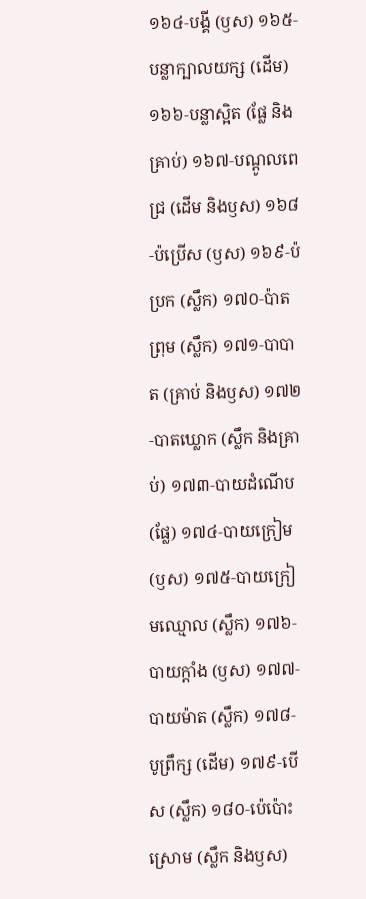១៦៤‑បង្គី (ឫស) ១៦៥‑បន្លាក្បាលយក្ស (ដើម) ១៦៦‑បន្លាស្អិត (ផ្លែ និងគ្រាប់) ១៦៧‑បណ្ដូលពេជ្រ (ដើម និងឫស) ១៦៨‑ប៉ប្រើស (ឫស) ១៦៩‑ប៉ប្រក (ស្លឹក) ១៧០‑ប៉ាតព្រុម (ស្លឹក) ១៧១‑បាបាត (គ្រាប់ និងឫស) ១៧២‑បាតឃ្លោក (ស្លឹក និងគ្រាប់) ១៧៣‑បាយដំណើប (ផ្លែ) ១៧៤‑បាយក្រៀម (ឫស) ១៧៥‑បាយក្រៀមឈ្មោល (ស្លឹក) ១៧៦‑បាយក្ដាំង (ឫស) ១៧៧‑បាយម៉ាត (ស្លឹក) ១៧៨‑បូព្រឹក្ស (ដើម) ១៧៩‑បើស (ស្លឹក) ១៨០‑ប៉េប៉ោះស្រោម (ស្លឹក និងឫស)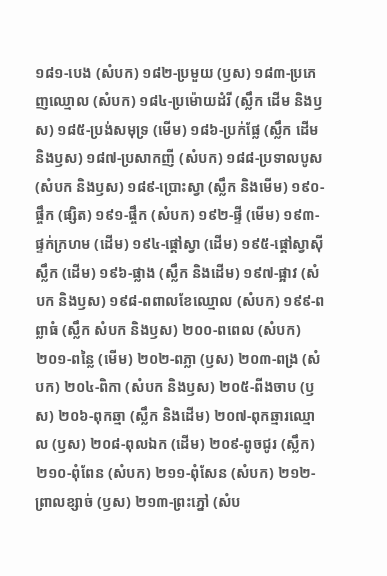១៨១‑បេង (សំបក) ១៨២‑ប្រមួយ (ឫស) ១៨៣‑ប្រភេញឈ្មោល (សំបក) ១៨៤‑ប្រម៉ោយដំរី (ស្លឹក ដើម និងឫស) ១៨៥‑ប្រង់សមុទ្រ (មើម) ១៨៦‑ប្រក់ផ្លែ (ស្លឹក ដើម និងឫស) ១៨៧‑ប្រសាកញី (សំបក) ១៨៨‑ប្រទាលបូស (សំបក និងឫស) ១៨៩‑ប្រោះស្វា (ស្លឹក និងមើម) ១៩០‑ផ្ចឹក (ផ្សិត) ១៩១‑ផ្ចឹក (សំបក) ១៩២‑ផ្ទី (មើម) ១៩៣‑ផ្ទក់ក្រហម (ដើម) ១៩៤‑ផ្ដៅស្វា (ដើម) ១៩៥‑ផ្ដៅស្វាស៊ីស្លឹក (ដើម) ១៩៦‑ផ្លាង (ស្លឹក និងដើម) ១៩៧‑ផ្អាវ (សំបក និងឫស) ១៩៨‑ពពាលខែឈ្មោល (សំបក) ១៩៩‑ពព្លាធំ (ស្លឹក សំបក និងឫស) ២០០‑ពពេល (សំបក) ២០១‑ពន្លៃ (មើម) ២០២‑ពភ្លា (ឫស) ២០៣‑ពង្រ (សំបក) ២០៤‑ពិកា (សំបក និងឫស) ២០៥‑ពីងចាប (ឫស) ២០៦‑ពុកឆ្មា (ស្លឹក និងដើម) ២០៧‑ពុកឆ្មារឈ្មោល (ឫស) ២០៨‑ពុលឯក (ដើម) ២០៩‑ពូចជូរ (ស្លឹក) ២១០‑ពុំពែន (សំបក) ២១១‑ពុំសែន (សំបក) ២១២‑ព្រាលខ្សាច់ (ឫស) ២១៣‑ព្រះភ្នៅ (សំប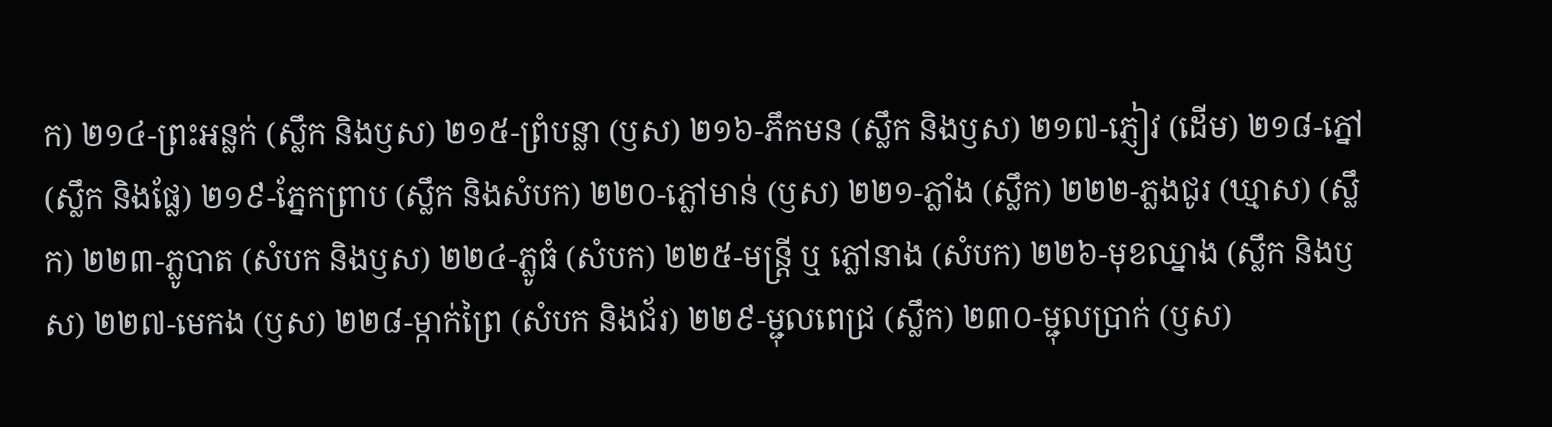ក) ២១៤‑ព្រះអន្លក់ (ស្លឹក និងឫស) ២១៥‑ព្រំបន្លា (ឫស) ២១៦‑ភឹកមន (ស្លឹក និងឫស) ២១៧‑ភ្ញៀវ (ដើម) ២១៨‑ភ្នៅ (ស្លឹក និងផ្លែ) ២១៩‑ភ្នែកព្រាប (ស្លឹក និងសំបក) ២២០‑ភ្លៅមាន់ (ឫស) ២២១‑ភ្លាំង (ស្លឹក) ២២២‑ភ្លងជូរ (ឃ្មាស) (ស្លឹក) ២២៣‑ភ្លូបាត (សំបក និងឫស) ២២៤‑ភ្លូធំ (សំបក) ២២៥‑មន្ត្រី ឬ ភ្លៅនាង (សំបក) ២២៦‑មុខឈ្នាង (ស្លឹក និងឫស) ២២៧‑មេកង (ឫស) ២២៨‑ម្កាក់ព្រៃ (សំបក និងជ័រ) ២២៩‑ម្ជុលពេជ្រ (ស្លឹក) ២៣០‑ម្ជុលប្រាក់ (ឫស)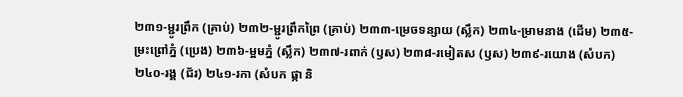២៣១‑ម្ជូរព្រឹក (គ្រាប់) ២៣២‑ម្ជូរព្រឹកព្រៃ (គ្រាប់) ២៣៣‑ម្រេចទន្សាយ (ស្លឹក) ២៣៤‑ម្រាមនាង (ដើម) ២៣៥‑ម្រះព្រៅភ្នំ (ប្រេង) ២៣៦‑ម្អមភ្នំ (ស្លឹក) ២៣៧‑រពាក់ (ឫស) ២៣៨‑រមៀតស (ឫស) ២៣៩‑រយោង (សំបក) ២៤០‑រង្គ (ជ័រ) ២៤១‑រកា (សំបក ផ្កា និ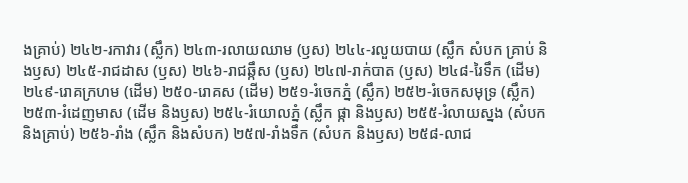ងគ្រាប់) ២៤២‑រកាវារ (ស្លឹក) ២៤៣‑រលាយឈាម (ឫស) ២៤៤‑រលួយបាយ (ស្លឹក សំបក គ្រាប់ និងឫស) ២៤៥‑រាជដាស (ឫស) ២៤៦‑រាជឆ្កឹស (ឫស) ២៤៧‑រាក់បាត (ឫស) ២៤៨‑រៃទឹក (ដើម) ២៤៩‑រោគក្រហម (ដើម) ២៥០‑រោគស (ដើម) ២៥១‑រំចេកភ្នំ (ស្លឹក) ២៥២‑រំចេកសមុទ្រ (ស្លឹក) ២៥៣‑រំដេញមាស (ដើម និងឫស) ២៥៤‑រំយោលភ្នំ (ស្លឹក ផ្កា និងឫស) ២៥៥‑រំលាយស្នង (សំបក និងគ្រាប់) ២៥៦‑រាំង (ស្លឹក និងសំបក) ២៥៧‑រាំងទឹក (សំបក និងឫស) ២៥៨‑លាជ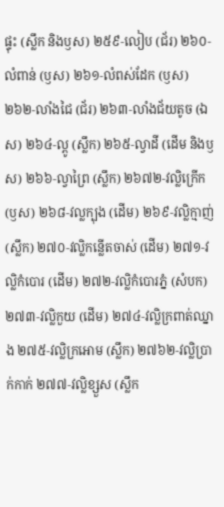ផ្ទុះ (ស្លឹក និងឫស) ២៥៩‑លៀប (ជ័រ) ២៦០‑លំពាន់ (ឫស) ២៦១‑លំពស់ដែក (ឫស) ២៦២‑លាំងជៃ (ជ័រ) ២៦៣‑លាំងជ័យតូច (ឯស) ២៦៤‑ល្ពូ (ស្លឹក) ២៦៥‑ល្វាដី (ដើម និងឫស) ២៦៦‑ល្វាព្រៃ (ស្លឹក) ២៦៧២‑វល្លិក្រើក (ឫស) ២៦៨‑វល្លក្បុង (ដើម) ២៦៩‑វល្លិក្មាញ់ (ស្លឹក) ២៧០‑វល្លិកន្លើតចាស់ (ដើម) ២៧១‑វល្លិកំបោរ (ដើម) ២៧២‑វល្លិកំបោរភ្នំ (សំបក) ២៧៣‑វល្លិកួយ (ដើម) ២៧៤‑វល្លិក្រពាត់ឈ្នាង ២៧៥‑វល្លិក្រអោម (ស្លឹក) ២៧៦២‑វល្លិប្រាក់កាក់ ២៧៧‑វល្លិខ្សួស (ស្លឹក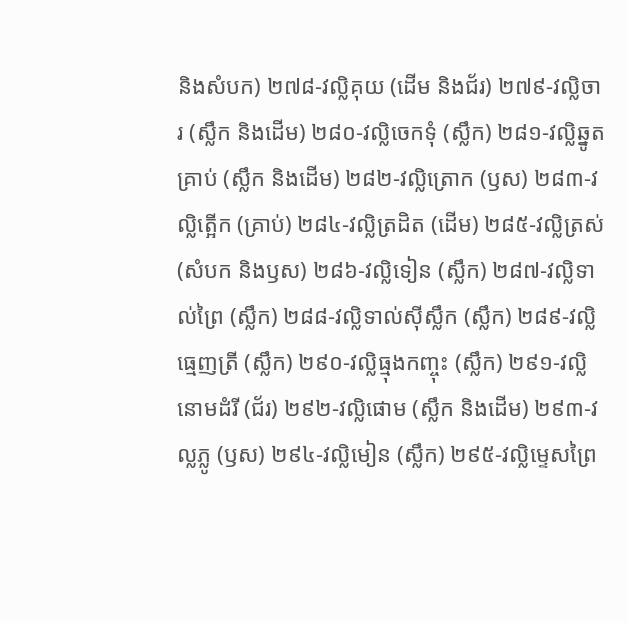និងសំបក) ២៧៨‑វល្លិគុយ (ដើម និងជ័រ) ២៧៩‑វល្លិចារ (ស្លឹក និងដើម) ២៨០‑វល្លិចេកទុំ (ស្លឹក) ២៨១‑វល្លិឆ្នូតគ្រាប់ (ស្លឹក និងដើម) ២៨២‑វល្លិត្រោក (ឫស) ២៨៣‑វល្លិត្អើក (គ្រាប់) ២៨៤‑វល្លិត្រដិត (ដើម) ២៨៥‑វល្លិត្រស់ (សំបក និងឫស) ២៨៦‑វល្លិទៀន (ស្លឹក) ២៨៧‑វល្លិទាល់ព្រៃ (ស្លឹក) ២៨៨‑វល្លិទាល់ស៊ីស្លឹក (ស្លឹក) ២៨៩‑វល្លិធ្មេញត្រី (ស្លឹក) ២៩០‑វល្លិធ្មុងកញ្ចុះ (ស្លឹក) ២៩១‑វល្លិនោមដំរី (ជ័រ) ២៩២‑វល្លិផោម (ស្លឹក និងដើម) ២៩៣‑វល្លភ្លូ (ឫស) ២៩៤‑វល្លិមៀន (ស្លឹក) ២៩៥‑វល្លិម្ទេសព្រៃ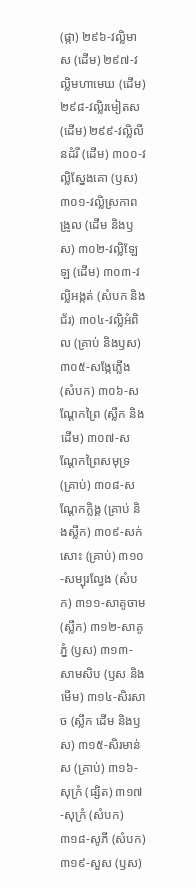(ផ្កា) ២៩៦‑វល្លិមាស (ដើម) ២៩៧‑វល្លិមហាមេឃ (ដើម) ២៩៨‑វល្លិរមៀតស (ដើម) ២៩៩‑វល្លិលីនដំរី (ដើម) ៣០០‑វល្លិស្នែងគោ (ឫស) ៣០១‑វល្លិស្រកាពង្រូល (ដើម និងឫស) ៣០២‑វល្លិឡែឡ (ដើម) ៣០៣‑វល្លិអង្កត់ (សំបក និងជ័រ) ៣០៤‑វល្លិអំពិល (គ្រាប់ និងឫស) ៣០៥‑សង្កែភ្លើង (សំបក) ៣០៦‑សណ្ដែកព្រៃ (ស្លឹក និងដើម) ៣០៧‑សណ្ដែកព្រៃសមុទ្រ (គ្រាប់) ៣០៨‑សណ្ដែកក្លិង្គ (គ្រាប់ និងស្លឹក) ៣០៩‑សក់សោះ (គ្រាប់) ៣១០‑សម្បុរល្វែង (សំបក) ៣១១‑សាគូចាម (ស្លឹក) ៣១២‑សាគូភ្នំ (ឫស) ៣១៣‑សាមសិប (ឫស និងមើម) ៣១៤‑សិរសាច (ស្លឹក ដើម និងឫស) ៣១៥‑សិរមាន់ស (គ្រាប់) ៣១៦‑សុក្រំ (ផ្សិត) ៣១៧‑សុក្រំ (សំបក) ៣១៨‑សូភី (សំបក) ៣១៩‑សួស (ឫស)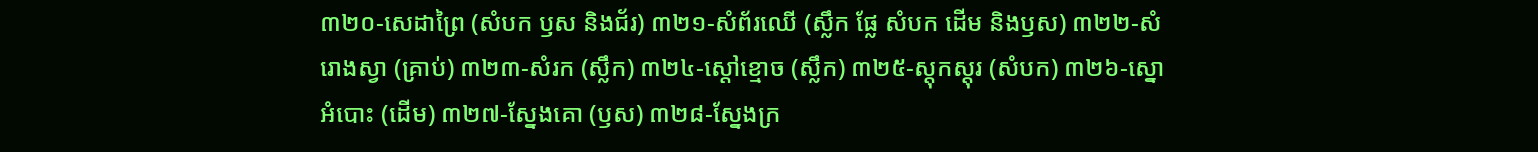៣២០‑សេដាព្រៃ (សំបក ឫស និងជ័រ) ៣២១‑សំព័រឈើ (ស្លឹក ផ្លែ សំបក ដើម និងឫស) ៣២២‑សំរោងស្វា (គ្រាប់) ៣២៣‑សំរក (ស្លឹក) ៣២៤‑ស្ដៅខ្មោច (ស្លឹក) ៣២៥‑ស្ដុកស្ដុរ (សំបក) ៣២៦‑ស្នោអំបោះ (ដើម) ៣២៧‑ស្នែងគោ (ឫស) ៣២៨‑ស្នែងក្រ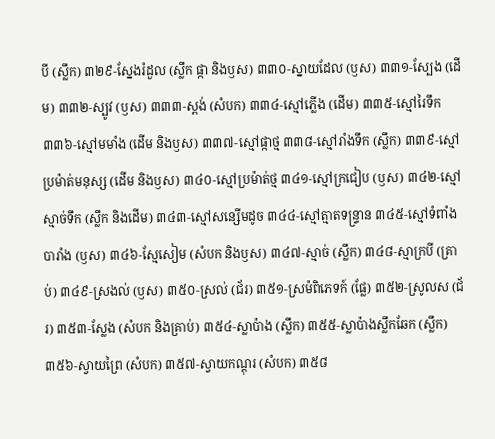បី (ស្លឹក) ៣២៩‑ស្នែងរំដួល (ស្លឹក ផ្កា និងឫស) ៣៣០‑ស្នាយដែល (ឫស) ៣៣១‑ស្បែង (ដើម) ៣៣២‑ស្បូវ (ឫស) ៣៣៣‑ស្ពង់ (សំបក) ៣៣៤‑ស្មៅភ្លើង (ដើម) ៣៣៥‑ស្មៅរៃទឹក ៣៣៦‑ស្មៅមមាំង (ដើម និងឫស) ៣៣៧‑ស្មៅផ្កាថ្ម ៣៣៨‑ស្មៅរាំងទឹក (ស្លឹក) ៣៣៩‑ស្មៅប្រម៉ាត់មនុស្ស (ដើម និងឫស) ៣៤០‑ស្មៅប្រម៉ាត់ថ្ម ៣៤១‑ស្មៅក្រជៀប (ឫស) ៣៤២‑ស្មៅស្មាច់ទឹក (ស្លឹក និងដើម) ៣៤៣‑ស្មៅសន្សើមដូច ៣៤៤‑ស្មៅត្មាតទន្ទ្រាន ៣៤៥‑ស្មៅទំពាំងបារាំង (ឫស) ៣៤៦‑ស្មែសៀម (សំបក និងឫស) ៣៤៧‑ស្មាច់ (ស្លឹក) ៣៤៨‑ស្មាក្របី (គ្រាប់) ៣៤៩‑ស្រងល់ (ឫស) ៣៥០‑ស្រល់ (ជ័រ) ៣៥១‑ស្រម៉ពិភេទក៍ (ផ្លែ) ៣៥២‑ស្រូលស (ជ័រ) ៣៥៣‑ស្លែង (សំបក និងគ្រាប់) ៣៥៤‑ស្លាប៉ាង (ស្លឹក) ៣៥៥‑ស្លាប៉ាងស្លឹកឆែក (ស្លឹក) ៣៥៦‑ស្វាយព្រៃ (សំបក) ៣៥៧‑ស្វាយកណ្ដុរ (សំបក) ៣៥៨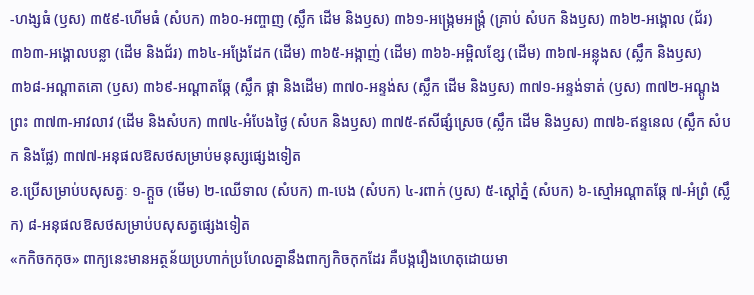‑ហង្សធំ (ឫស) ៣៥៩‑ហើមធំ (សំបក) ៣៦០‑អញ្ចាញ (ស្លឹក ដើម និងឫស) ៣៦១‑អង្ក្រេមអង្ក្រំ (គ្រាប់ សំបក និងឫស) ៣៦២‑អង្គោល (ជ័រ) ៣៦៣‑អង្គោលបន្លា (ដើម និងជ័រ) ៣៦៤‑អង្រែដែក (ដើម) ៣៦៥‑អង្កាញ់ (ដើម) ៣៦៦‑អម្ពិលខ្សែ (ដើម) ៣៦៧‑អន្លុងស (ស្លឹក និងឫស) ៣៦៨‑អណ្ដាតគោ (ឫស) ៣៦៩‑អណ្ដាតឆ្កែ (ស្លឹក ផ្កា និងដើម) ៣៧០‑អន្ទង់ស (ស្លឹក ដើម និងឫស) ៣៧១‑អន្ទង់ទាត់ (ឫស) ៣៧២‑អណ្ដូងព្រះ ៣៧៣‑អាវលាវ (ដើម និងសំបក) ៣៧៤‑អំបែងថ្ងៃ (សំបក និងឫស) ៣៧៥‑ឥសីផ្សំស្រេច (ស្លឹក ដើម និងឫស) ៣៧៦‑ឥន្ទនេល (ស្លឹក សំបក និងផ្លែ) ៣៧៧‑អនុផលឱសថសម្រាប់មនុស្សផ្សេងទៀត
ខ.ប្រើសម្រាប់បសុសត្វៈ ១‑ក្ដួច (មើម) ២‑ឈើទាល (សំបក) ៣‑បេង (សំបក) ៤‑រពាក់ (ឫស) ៥‑ស្ដៅភ្នំ (សំបក) ៦‑ស្មៅអណ្ដាតឆ្កែ ៧‑អំព្រំ (ស្លឹក) ៨‑អនុផលឱសថសម្រាប់បសុសត្វផ្សេងទៀត
«កកិចកកុច» ពាក្យនេះមានអត្ថន័យប្រហាក់ប្រហែលគ្នានឹងពាក្យកិចកុកដែរ គឺបង្ករឿងហេតុដោយមា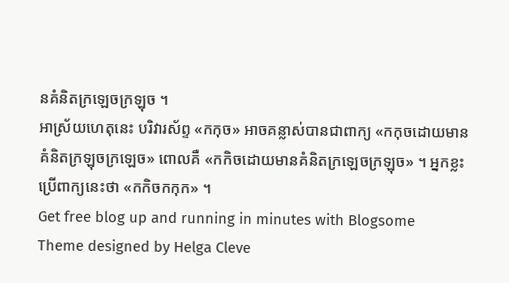នគំនិតក្រឡេចក្រឡុច ។
អាស្រ័យហេតុនេះ បរិវារស័ព្ទ «កកុច» អាចគន្លាស់បានជាពាក្យ «កកុចដោយមានគំនិតក្រឡុចក្រឡេច» ពោលគឺ «កកិចដោយមានគំនិតក្រឡេចក្រឡុច» ។ អ្នកខ្លះប្រើពាក្យនេះថា «កកិចកកុក» ។
Get free blog up and running in minutes with Blogsome
Theme designed by Helga Cleve